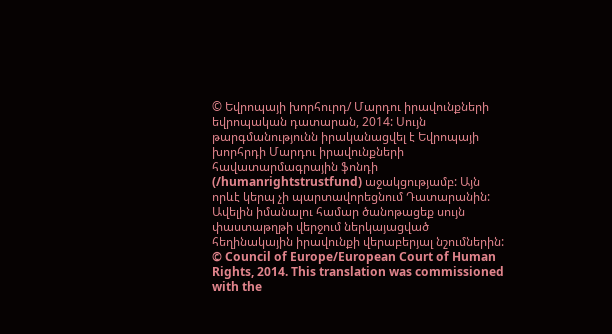© Եվրոպայի խորհուրդ/ Մարդու իրավունքների եվրոպական դատարան, 2014: Սույն թարգմանությունն իրականացվել է Եվրոպայի խորհրդի Մարդու իրավունքների հավատարմագրային ֆոնդի (/humanrightstrustfund) աջակցությամբ: Այն որևէ կերպ չի պարտավորեցնում Դատարանին: Ավելին իմանալու համար ծանոթացեք սույն փաստաթղթի վերջում ներկայացված հեղինակային իրավունքի վերաբերյալ նշումներին:
© Council of Europe/European Court of Human Rights, 2014. This translation was commissioned with the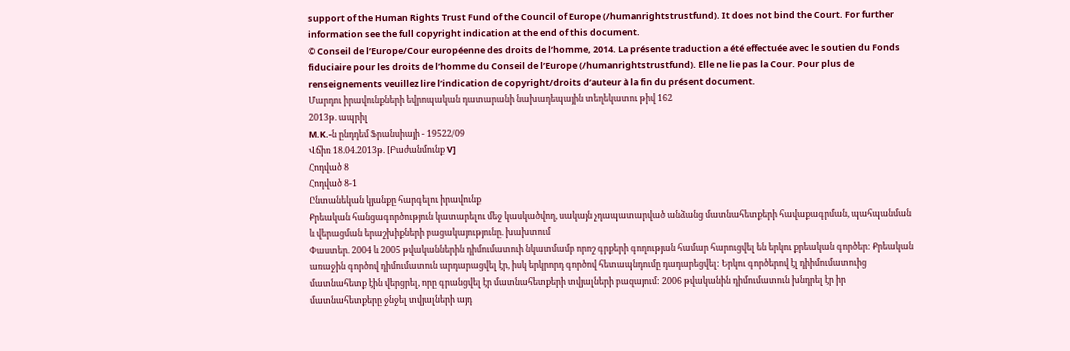support of the Human Rights Trust Fund of the Council of Europe (/humanrightstrustfund). It does not bind the Court. For further information see the full copyright indication at the end of this document.
© Conseil de l’Europe/Cour européenne des droits de l’homme, 2014. La présente traduction a été effectuée avec le soutien du Fonds fiduciaire pour les droits de l’homme du Conseil de l’Europe (/humanrightstrustfund). Elle ne lie pas la Cour. Pour plus de renseignements veuillez lire l’indication de copyright/droits d’auteur à la fin du présent document.
Մարդու իրավունքների եվրոպական դատարանի նախադեպային տեղեկատու թիվ 162
2013թ. ապրիլ
M.K.-ն ընդդեմ Ֆրանսիայի - 19522/09
Վճիռ 18.04.2013թ. [Բաժանմունք V]
Հոդված 8
Հոդված 8-1
Ընտանեկան կյանքը հարգելու իրավունք
Քրեական հանցագործություն կատարելու մեջ կասկածվող, սակայն չդապատարված անձանց մատնահետքերի հավաքագրման, պահպանման և վերացման երաշխիքների բացակայությունը. խախտում
Փաստեր. 2004 և 2005 թվականներին դիմումատուի նկատմամբ որոշ գրքերի գողության համար հարուցվել են երկու քրեական գործեր: Քրեական առաջին գործով դիմումատուն արդարացվել էր, իսկ երկրորդ գործով հետապնդումը դադարեցվել: Երկու գործերով էլ դիիմումատուից մատնահետք էին վերցրել, որը գրանցվել էր մատնահետքերի տվյալների բազայում: 2006 թվականին դիմումատուն խնդրել էր իր մատնահետքերը ջնջել տվյալների այդ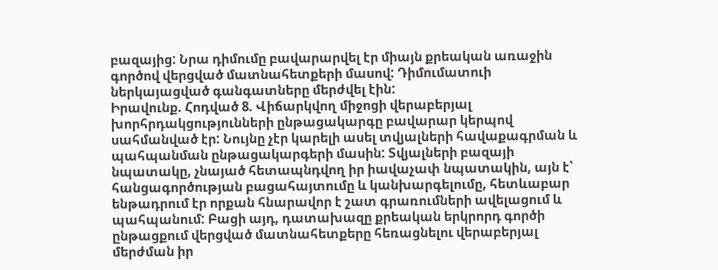բազայից: Նրա դիմումը բավարարվել էր միայն քրեական առաջին գործով վերցված մատնահետքերի մասով: Դիմումատուի ներկայացված գանգատները մերժվել էին:
Իրավունք. Հոդված 8. Վիճարկվող միջոցի վերաբերյալ խորհրդակցությունների ընթացակարգը բավարար կերպով սահմանված էր: Նույնը չէր կարելի ասել տվյալների հավաքագրման և պահպանման ընթացակարգերի մասին: Տվյալների բազայի նպատակը, չնայած հետապնդվող իր իավաչափ նպատակին, այն է՝ հանցագործության բացահայտումը և կանխարգելումը, հետևաբար ենթադրում էր որքան հնարավոր է շատ գրառումների ավելացում և պահպանում: Բացի այդ, դատախազը քրեական երկրորդ գործի ընթացքում վերցված մատնահետքերը հեռացնելու վերաբերյալ մերժման իր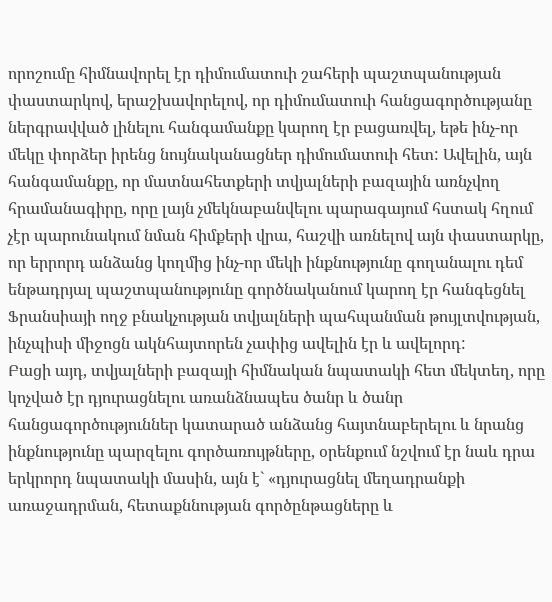որոշումը հիմնավորել էր դիմումատուի շահերի պաշտպանության փաստարկով, երաշխավորելով, որ դիմումատուի հանցագործությանը ներգրավված լինելու հանգամանքը կարող էր բացառվել, եթե ինչ-որ մեկը փորձեր իրենց նույնականացներ դիմումատուի հետ: Ավելին, այն հանգամանքը, որ մատնահետքերի տվյալների բազային առնչվող հրամանագիրը, որը լայն չմեկնաբանվելու պարագայում հստակ հղում չէր պարունակում նման հիմքերի վրա, հաշվի առնելով այն փաստարկը, որ երրորդ անձանց կողմից ինչ-որ մեկի ինքնությունը գողանալու դեմ ենթադրյալ պաշտպանությունը գործնականում կարող էր հանգեցնել Ֆրանսիայի ողջ բնակչության տվյալների պահպանման թույլտվության, ինչպիսի միջոցն ակնհայտորեն չափից ավելին էր և ավելորդ:
Բացի այդ, տվյալների բազայի հիմնական նպատակի հետ մեկտեղ, որը կոչված էր դյուրացնելու առանձնապես ծանր և ծանր հանցագործություններ կատարած անձանց հայտնաբերելու և նրանց ինքնությունը պարզելու գործառույթները, օրենքում նշվում էր նաև դրա երկրորդ նպատակի մասին, այն է` «դյուրացնել մեղադրանքի առաջադրման, հետաքննության գործընթացները և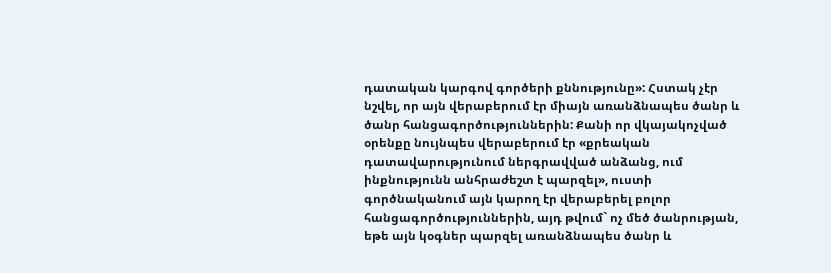դատական կարգով գործերի քննությունը»: Հստակ չէր նշվել, որ այն վերաբերում էր միայն առանձնապես ծանր և ծանր հանցագործություններին: Քանի որ վկայակոչված օրենքը նույնպես վերաբերում էր «քրեական դատավարությունում ներգրավված անձանց, ում ինքնությունն անհրաժեշտ է պարզել», ուստի գործնականում այն կարող էր վերաբերել բոլոր հանցագործություններին, այդ թվում` ոչ մեծ ծանրության, եթե այն կօգներ պարզել առանձնապես ծանր և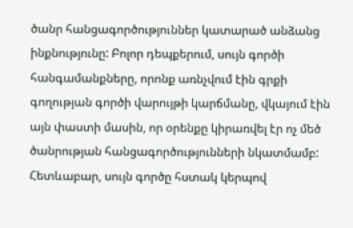ծանր հանցագործություններ կատարած անձանց ինքնությունը: Բոլոր դեպքերում, սույն գործի հանգամանքները, որոնք առնչվում էին գրքի գողության գործի վարույթի կարճմանը, վկայում էին այն փաստի մասին, որ օրենքը կիրառվել էր ոչ մեծ ծանրության հանցագործությունների նկատմամբ: Հետևաբար, սույն գործը հստակ կերպով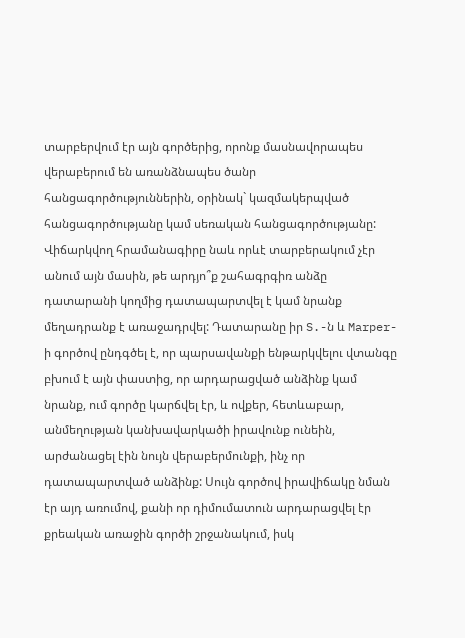տարբերվում էր այն գործերից, որոնք մասնավորապես վերաբերում են առանձնապես ծանր հանցագործություններին, օրինակ` կազմակերպված հանցագործությանը կամ սեռական հանցագործությանը: Վիճարկվող հրամանագիրը նաև որևէ տարբերակում չէր անում այն մասին, թե արդյո՞ք շահագրգիռ անձը դատարանի կողմից դատապարտվել է կամ նրանք մեղադրանք է առաջադրվել: Դատարանը իր S.-ն և Marper-ի գործով ընդգծել է, որ պարսավանքի ենթարկվելու վտանգը բխում է այն փաստից, որ արդարացված անձինք կամ նրանք, ում գործը կարճվել էր, և ովքեր, հետևաբար, անմեղության կանխավարկածի իրավունք ունեին, արժանացել էին նույն վերաբերմունքի, ինչ որ դատապարտված անձինք: Սույն գործով իրավիճակը նման էր այդ առումով, քանի որ դիմումատուն արդարացվել էր քրեական առաջին գործի շրջանակում, իսկ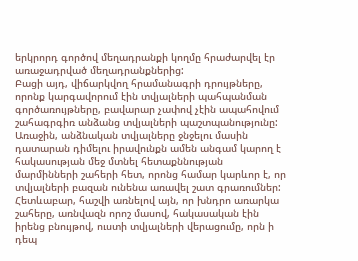երկրորդ գործով մեղադրանքի կողմը հրաժարվել էր առաջադրված մեղադրանքներից:
Բացի այդ, վիճարկվող հրամանագրի դրույթները, որոնք կարգավորում էին տվյալների պահպանման գործառույթները, բավարար չափով չէին ապահովում շահագրգիռ անձանց տվյալների պաշտպանությունը: Առաջին, անձնական տվյալները ջնջելու մասին դատարան դիմելու իրավունքն ամեն անգամ կարող է հակասության մեջ մտնել հետաքննության մարմինների շահերի հետ, որոնց համար կարևոր է, որ տվյալների բազան ունենա առավել շատ գրառումներ: Հետևաբար, հաշվի առնելով այն, որ խնդրո առարկա շահերը, առնվազն որոշ մասով, հակասական էին իրենց բնույթով, ուստի տվյալների վերացումը, որն ի դեպ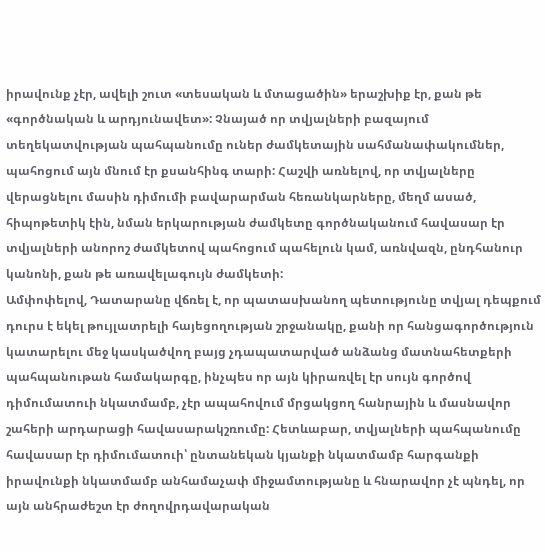իրավունք չէր, ավելի շուտ «տեսական և մտացածին» երաշխիք էր, քան թե «գործնական և արդյունավետ»: Չնայած որ տվյալների բազայում տեղեկատվության պահպանումը ուներ ժամկետային սահմանափակումներ, պահոցում այն մնում էր քսանհինգ տարի: Հաշվի առնելով, որ տվյալները վերացնելու մասին դիմումի բավարարման հեռանկարները, մեղմ ասած, հիպոթետիկ էին, նման երկարության ժամկետը գործնականում հավասար էր տվյալների անորոշ ժամկետով պահոցում պահելուն կամ, առնվազն, ընդհանուր կանոնի, քան թե առավելագույն ժամկետի:
Ամփոփելով, Դատարանը վճռել է, որ պատասխանող պետությունը տվյալ դեպքում դուրս է եկել թույլատրելի հայեցողության շրջանակը, քանի որ հանցագործություն կատարելու մեջ կասկածվող բայց չդապատարված անձանց մատնահետքերի պահպանութան համակարգը, ինչպես որ այն կիրառվել էր սույն գործով դիմումատուի նկատմամբ, չէր ապահովում մրցակցող հանրային և մասնավոր շահերի արդարացի հավասարակշռումը: Հետևաբար, տվյալների պահպանումը հավասար էր դիմումատուի՝ ընտանեկան կյանքի նկատմամբ հարգանքի իրավունքի նկատմամբ անհամաչափ միջամտությանը և հնարավոր չէ պնդել, որ այն անհրաժեշտ էր ժողովրդավարական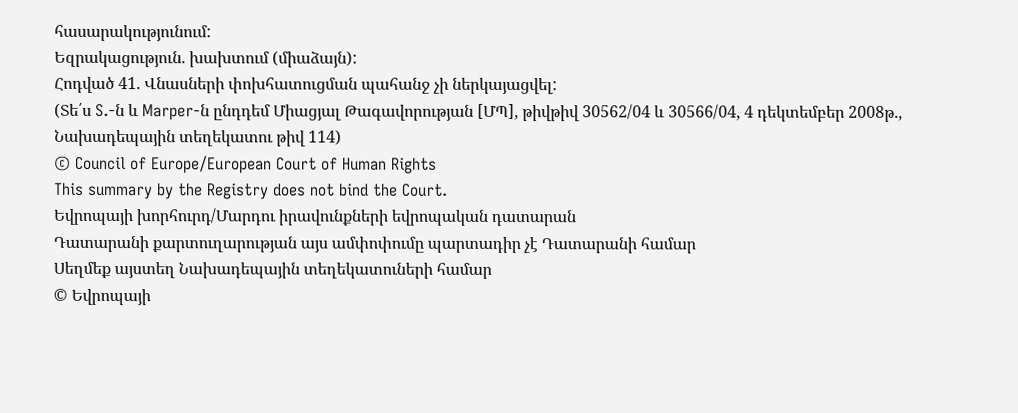հասարակությունում:
Եզրակացություն. խախտում (միաձայն):
Հոդված 41. Վնասների փոխհատուցման պահանջ չի ներկայացվել:
(Տե՛ս S.-ն և Marper-ն ընդդեմ Միացյալ Թագավորության [ՄՊ], թիվթիվ 30562/04 և 30566/04, 4 դեկտեմբեր 2008թ., Նախադեպային տեղեկատու թիվ 114)
© Council of Europe/European Court of Human Rights
This summary by the Registry does not bind the Court.
Եվրոպայի խորհուրդ/Մարդու իրավունքների եվրոպական դատարան
Դատարանի քարտուղարության այս ամփոփումը պարտադիր չէ Դատարանի համար
Սեղմեք այստեղ Նախադեպային տեղեկատուների համար
© Եվրոպայի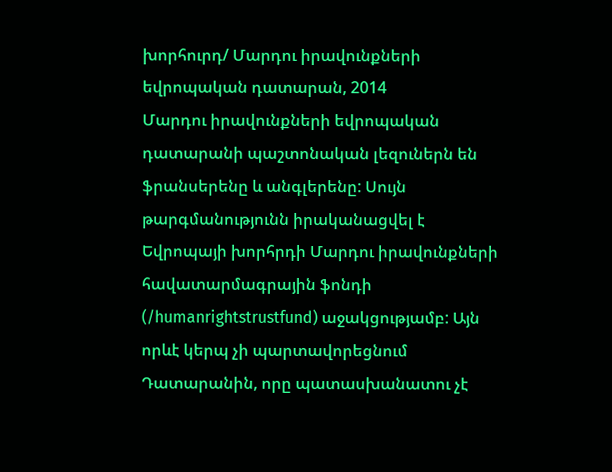խորհուրդ/ Մարդու իրավունքների եվրոպական դատարան, 2014
Մարդու իրավունքների եվրոպական դատարանի պաշտոնական լեզուներն են ֆրանսերենը և անգլերենը: Սույն թարգմանությունն իրականացվել է Եվրոպայի խորհրդի Մարդու իրավունքների հավատարմագրային ֆոնդի (/humanrightstrustfund) աջակցությամբ: Այն որևէ կերպ չի պարտավորեցնում Դատարանին, որը պատասխանատու չէ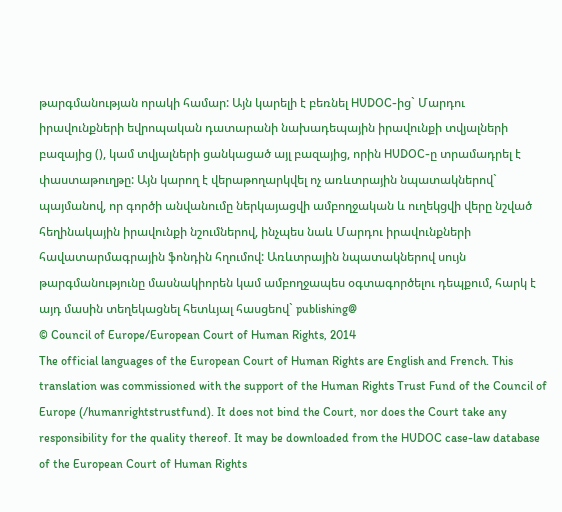թարգմանության որակի համար: Այն կարելի է բեռնել HUDOC-ից` Մարդու իրավունքների եվրոպական դատարանի նախադեպային իրավունքի տվյալների բազայից (), կամ տվյալների ցանկացած այլ բազայից, որին HUDOC-ը տրամադրել է փաստաթուղթը: Այն կարող է վերաթողարկվել ոչ առևտրային նպատակներով` պայմանով, որ գործի անվանումը ներկայացվի ամբողջական և ուղեկցվի վերը նշված հեղինակային իրավունքի նշումներով, ինչպես նաև Մարդու իրավունքների հավատարմագրային ֆոնդին հղումով: Առևտրային նպատակներով սույն թարգմանությունը մասնակիորեն կամ ամբողջապես օգտագործելու դեպքում, հարկ է այդ մասին տեղեկացնել հետևյալ հասցեով` publishing@
© Council of Europe/European Court of Human Rights, 2014
The official languages of the European Court of Human Rights are English and French. This translation was commissioned with the support of the Human Rights Trust Fund of the Council of Europe (/humanrightstrustfund). It does not bind the Court, nor does the Court take any responsibility for the quality thereof. It may be downloaded from the HUDOC case-law database of the European Court of Human Rights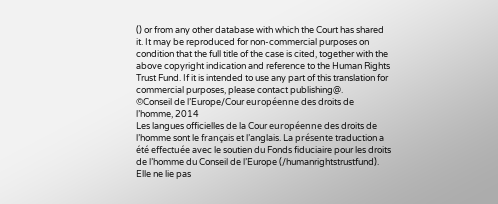() or from any other database with which the Court has shared it. It may be reproduced for non-commercial purposes on condition that the full title of the case is cited, together with the above copyright indication and reference to the Human Rights Trust Fund. If it is intended to use any part of this translation for commercial purposes, please contact publishing@.
©Conseil de l’Europe/Cour européenne des droits de l’homme, 2014
Les langues officielles de la Cour européenne des droits de l’homme sont le français et l’anglais. La présente traduction a été effectuée avec le soutien du Fonds fiduciaire pour les droits de l’homme du Conseil de l’Europe (/humanrightstrustfund). Elle ne lie pas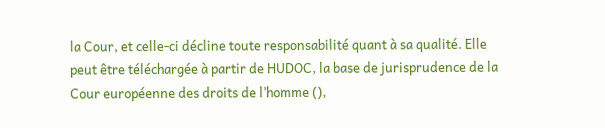la Cour, et celle-ci décline toute responsabilité quant à sa qualité. Elle peut être téléchargée à partir de HUDOC, la base de jurisprudence de la Cour européenne des droits de l’homme (),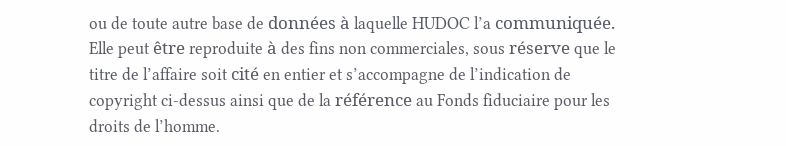ou de toute autre base de données à laquelle HUDOC l’a communiquée. Elle peut être reproduite à des fins non commerciales, sous réserve que le titre de l’affaire soit cité en entier et s’accompagne de l’indication de copyright ci-dessus ainsi que de la référence au Fonds fiduciaire pour les droits de l’homme.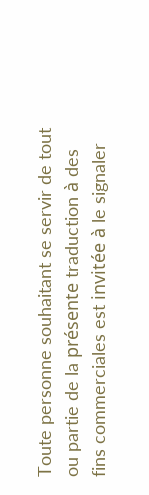Toute personne souhaitant se servir de tout ou partie de la présente traduction à des fins commerciales est invitée à le signaler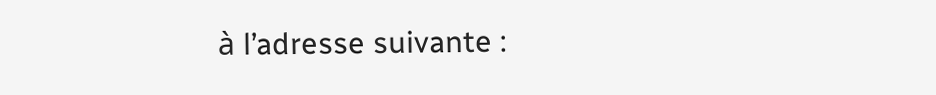à l’adresse suivante :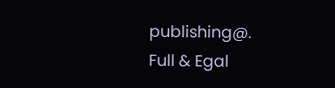publishing@.
Full & Egal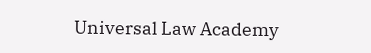Universal Law Academy